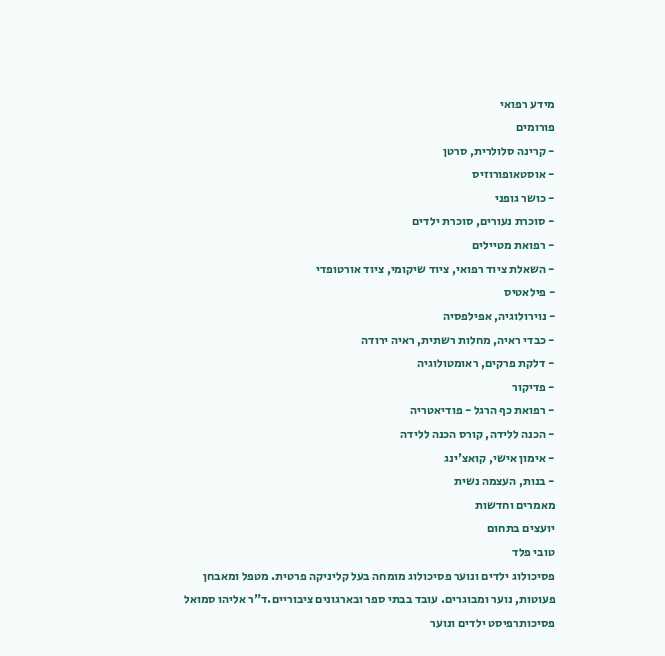מידע רפואי
פורומים
- קרינה סלולרית, סרטן
- אוסטאופורוזיס
- כושר גופני
- סוכרת נעורים, סוכרת ילדים
- רפואת מטיילים
- השאלת ציוד רפואי, ציוד שיקומי, ציוד אורטופדי
- פילאטיס
- נוירולוגיה, אפילפסיה
- כבדי ראיה, מחלות רשתית, ראיה ירודה
- דלקת פרקים, ראומטולוגיה
- פדיקור
- רפואת כף הרגל - פודיאטריה
- הכנה ללידה, קורס הכנה ללידה
- אימון אישי, קואצ'ינג
- בנות, העצמה נשית
מאמרים וחדשות
יועצים בתחום
טובי פלד
פסיכולוג ילדים ונוער פסיכולוג מומחה בעל קליניקה פרטית. מטפל ומאבחן פעוטות, נוער ומבוגרים. עובד בבתי ספר ובארגונים ציבוריים.ד"ר אליהו סמואל
פסיכותרפיסט ילדים ונוער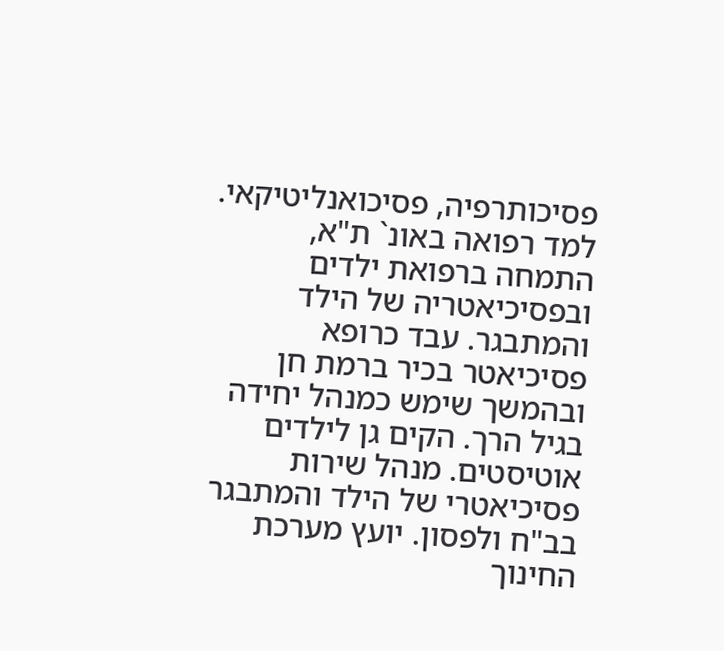פסיכותרפיה, פסיכואנליטיקאי. למד רפואה באונ` ת"א, התמחה ברפואת ילדים ובפסיכיאטריה של הילד והמתבגר. עבד כרופא פסיכיאטר בכיר ברמת חן ובהמשך שימש כמנהל יחידה בגיל הרך. הקים גן לילדים אוטיסטים. מנהל שירות פסיכיאטרי של הילד והמתבגר בב"ח ולפסון. יועץ מערכת החינוך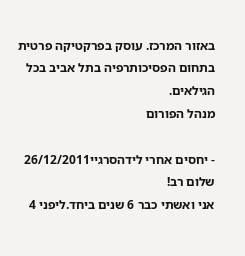באזור המרכז. עוסק בפרקטיקה פרטית בתחום הפסיכותרפיה בתל אביב בכל הגילאים.
מנהל הפורום

- יחסים אחרי לידהסרגיי26/12/2011
שלום רב!
אני ואשתי כבר 6 שנים ביחד.ליפני 4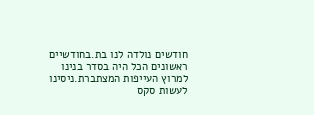חודשים נולדה לנו בת.בחודשיים ראשונים הכל היה בסדר בנינו למרוץ העייפות המצתברת.ניסינו לעשות סקס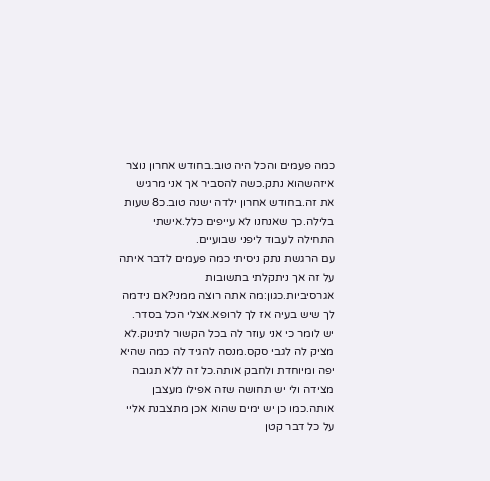כמה פעמים והכל היה טוב.בחודש אחרון נוצר איזהשהוא נתק.כשה להסביר אך אני מרגיש את זה.בחודש אחרון ילדה ישנה טוב.כ8 שעות בלילה.כך שאנחנו לא עייפים כלל.אישתי התחילה לעבוד ליפני שבועיים.
עם הרגשת נתק ניסיתי כמה פעמים לדבר איתה על זה אך ניתקלתי בתשובות אגרסיביות.כגון:מה אתה רוצה ממני?אם נידמה לך שיש בעיה אז לך לרופא.אצלי הכל בסדר.
יש לומר כי אני עוזר לה בכל הקשור לתינוק.לא מציק לה לגבי סקס.מנסה להגיד לה כמה שהיא יפה ומיוחדת ולחבק אותה.כל זה ללא תגובה מצידה ולי יש תחושה שזה אפילו מעצבן אותה.כמו כן יש ימים שהוא אכן מתצבנת אליי על כל דבר קטן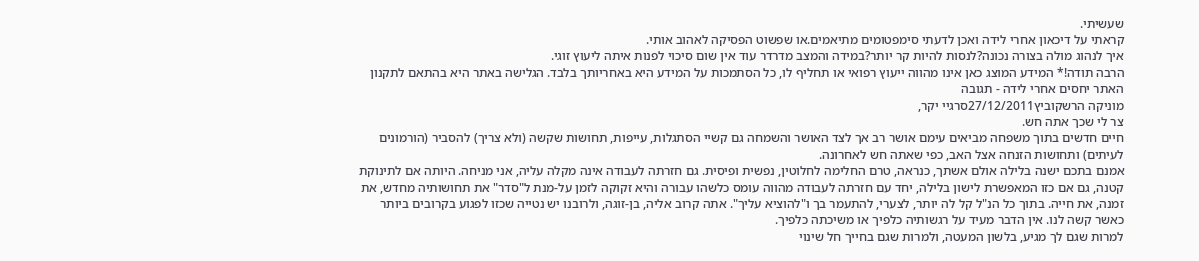שעשיתי.
קראתי על דיכאון אחרי לידה ואכן לדעתי סימפטומים מתיאמים.או שפשוט הפסיקה לאהוב אותי.
איך לנהוג מולה בצורה נכונה?לנסות להיות קר יותר?במידה והמצב מדרדר עוד אין שום סיכוי לפנות איתה ליעוץ זוגי.
הרבה תודה!* המידע המוצג כאן אינו מהווה ייעוץ רפואי או תחליף לו, כל הסתמכות על המידע היא באחריותך בלבד. הגלישה באתר היא בהתאם לתקנון האתר יחסים אחרי לידה - תגובה
מוניקה הרשקוביץ27/12/2011סרגיי יקר,
צר לי שכך אתה חש.
חיים חדשים בתוך משפחה מביאים עימם אושר רב אך לצד האושר והשמחה גם קשיי הסתגלות, עייפות, תחושות שקשה (ולא צריך) להסביר (הורמונים לעיתים) ותחושות הזנחה אצל האב, כפי שאתה חש לאחרונה.
אמנם בתכם ישנה בלילה אולם אשתך, כנראה, טרם החלימה לחלוטין, נפשית ופיסית. גם חזרתה לעבודה אינה מקלה עליה, אני מניחה. היותה אם לתינוקת קטנה, גם אם כזו המאפשרת לישון בלילה, יחד עם חזרתה לעבודה מהווה עומס כלשהו עבורה והיא זקוקה לזמן על-מנת ל"סדר" את תחושותיה מחדש, את זמנה, את חייה. בתוך כל הנ"ל קל לה יותר, לצערי, להתעמר בך ו"להוציא עליך". אתה קרוב אליה, בן-זוגה, ולרובנו יש נטייה שכזו לפגוע בקרובים ביותר כאשר קשה לנו. אין הדבר מעיד על רגשותיה כלפיך או משיכתה כלפיך.
למרות שגם לך מגיע, בלשון המעטה, ולמרות שגם בחייך חל שינוי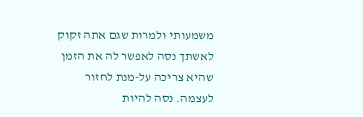משמעותי ולמרות שגם אתה זקוק לאשתך נסה לאפשר לה את הזמן שהיא צריכה על-מנת לחזור לעצמה. נסה להיות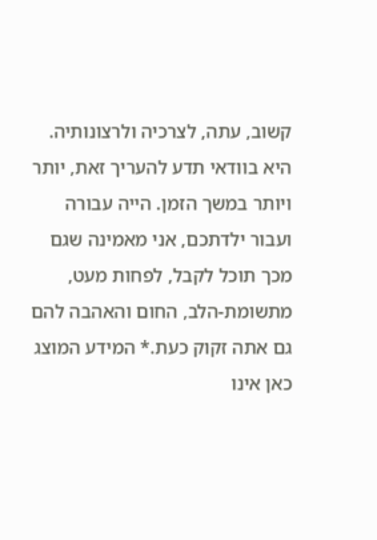קשוב, עתה, לצרכיה ולרצונותיה. היא בוודאי תדע להעריך זאת, יותר ויותר במשך הזמן. הייה עבורה ועבור ילדתכם, אני מאמינה שגם מכך תוכל לקבל, לפחות מעט, מתשומת-הלב, החום והאהבה להם גם אתה זקוק כעת.* המידע המוצג כאן אינו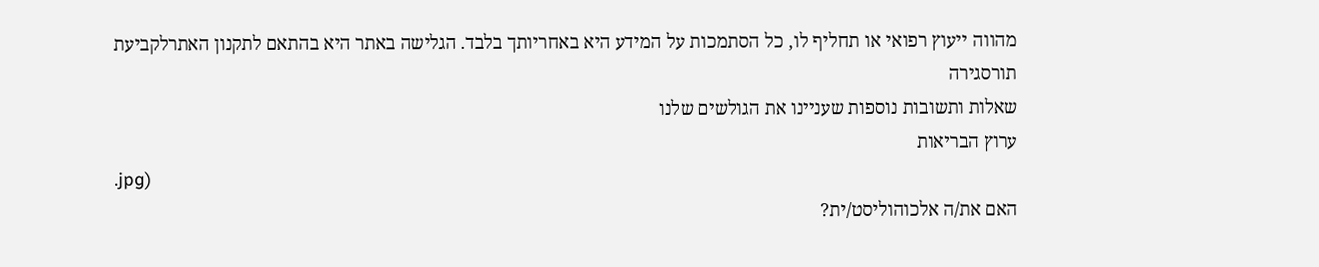מהווה ייעוץ רפואי או תחליף לו, כל הסתמכות על המידע היא באחריותך בלבד. הגלישה באתר היא בהתאם לתקנון האתרלקביעת תורסגירה
שאלות ותשובות נוספות שעניינו את הגולשים שלנו
ערוץ הבריאות
.jpg)
האם את/ה אלכוהוליסט/ית?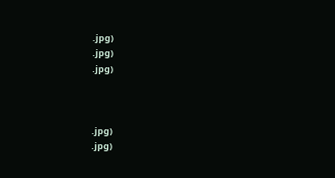.jpg)
.jpg)
.jpg)



.jpg)
.jpg)